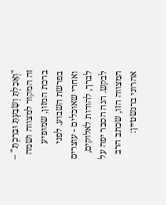"וְאָכַלְתָּ וְשָׂבָעְתָּ וּבֵרַכְתָּ" – זה המקור למצווה ושמה ברכת המזון, שמופיע בפרשת השבוע. לפני ואחרי שאוכלים - עוצרים לברך, להודות לאלוקים, לבקש. הנה הסבר יפה על המצווה הזו, שכתב הרב אהרוני ברנשטיין: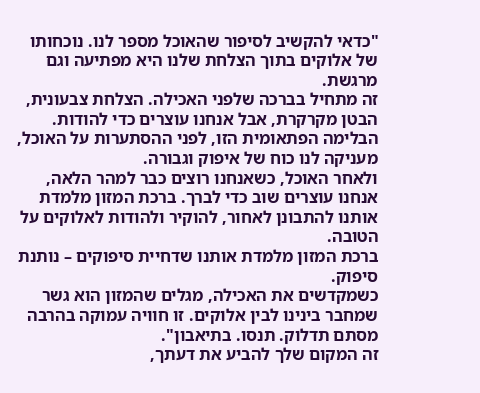"כדאי להקשיב לסיפור שהאוכל מספר לנו. נוכחותו של אלוקים בתוך הצלחת שלנו היא מפתיעה וגם מרגשת.
זה מתחיל בברכה שלפני האכילה. הצלחת צבעונית, הבטן מקרקרת, אבל אנחנו עוצרים כדי להודות. הבלימה הפתאומית הזו, לפני ההסתערות על האוכל, מעניקה לנו כוח של איפוק וגבורה.
ולאחר האוכל, כשאנחנו רוצים כבר למהר הלאה, אנחנו עוצרים שוב כדי לברך. ברכת המזון מלמדת אותנו להתבונן לאחור, להוקיר ולהודות לאלוקים על הטובה.
ברכת המזון מלמדת אותנו שדחיית סיפוקים – נותנת סיפוק.
כשמקדשים את האכילה, מגלים שהמזון הוא גשר שמחבר בינינו לבין אלוקים. זו חוויה עמוקה בהרבה מסתם תדלוק. תנסו. בתיאבון".
זה המקום שלך להביע את דעתך,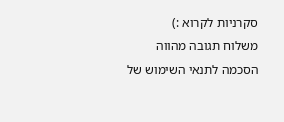סקרניות לקרוא :)
משלוח תגובה מהווה הסכמה לתנאי השימוש של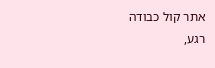אתר קול כבודה
רגע,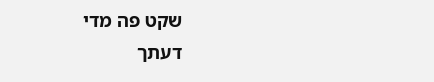שקט פה מדי
דעתך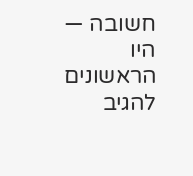חשובה — היו הראשונים להגיב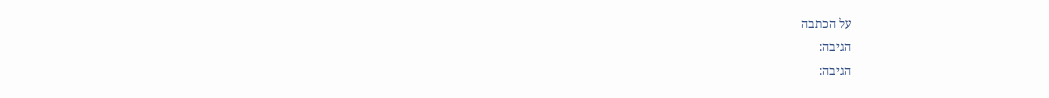על הכתבה
הגיבה:
הגיבה: